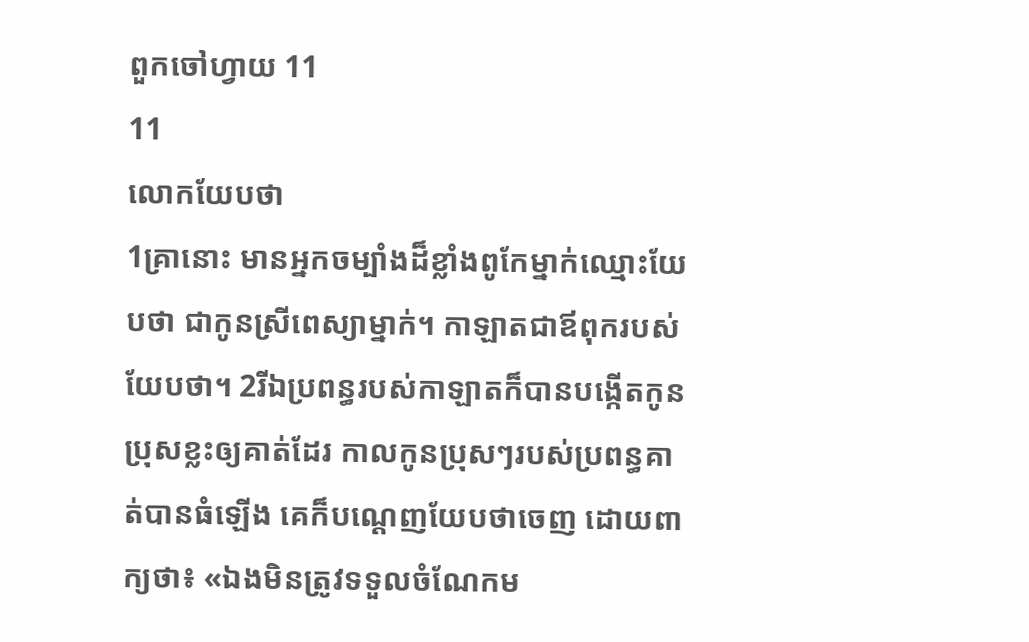ពួកចៅហ្វាយ 11
11
លោកយែបថា
1គ្រានោះ មានអ្នកចម្បាំងដ៏ខ្លាំងពូកែម្នាក់ឈ្មោះយែបថា ជាកូនស្រីពេស្យាម្នាក់។ កាឡាតជាឪពុករបស់យែបថា។ 2រីឯប្រពន្ធរបស់កាឡាតក៏បានបង្កើតកូនប្រុសខ្លះឲ្យគាត់ដែរ កាលកូនប្រុសៗរបស់ប្រពន្ធគាត់បានធំឡើង គេក៏បណ្តេញយែបថាចេញ ដោយពាក្យថា៖ «ឯងមិនត្រូវទទួលចំណែកម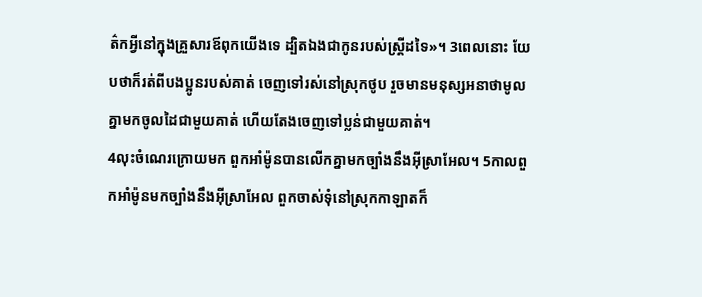ត៌កអ្វីនៅក្នុងគ្រួសារឪពុកយើងទេ ដ្បិតឯងជាកូនរបស់ស្ត្រីដទៃ»។ 3ពេលនោះ យែបថាក៏រត់ពីបងប្អូនរបស់គាត់ ចេញទៅរស់នៅស្រុកថូប រួចមានមនុស្សអនាថាមូលគ្នាមកចូលដៃជាមួយគាត់ ហើយតែងចេញទៅប្លន់ជាមួយគាត់។
4លុះចំណេរក្រោយមក ពួកអាំម៉ូនបានលើកគ្នាមកច្បាំងនឹងអ៊ីស្រាអែល។ 5កាលពួកអាំម៉ូនមកច្បាំងនឹងអ៊ីស្រាអែល ពួកចាស់ទុំនៅស្រុកកាឡាតក៏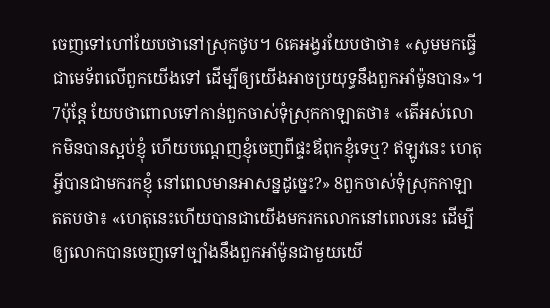ចេញទៅហៅយែបថានៅស្រុកថូប។ 6គេអង្វរយែបថាថា៖ «សូមមកធ្វើជាមេទ័ពលើពួកយើងទៅ ដើម្បីឲ្យយើងអាចប្រយុទ្ធនឹងពួកអាំម៉ូនបាន»។ 7ប៉ុន្ដែ យែបថាពោលទៅកាន់ពួកចាស់ទុំស្រុកកាឡាតថា៖ «តើអស់លោកមិនបានស្អប់ខ្ញុំ ហើយបណ្តេញខ្ញុំចេញពីផ្ទះឪពុកខ្ញុំទេឬ? ឥឡូវនេះ ហេតុអ្វីបានជាមករកខ្ញុំ នៅពេលមានអាសន្នដូច្នេះ?» 8ពួកចាស់ទុំស្រុកកាឡាតតបថា៖ «ហេតុនេះហើយបានជាយើងមករកលោកនៅពេលនេះ ដើម្បីឲ្យលោកបានចេញទៅច្បាំងនឹងពួកអាំម៉ូនជាមួយយើ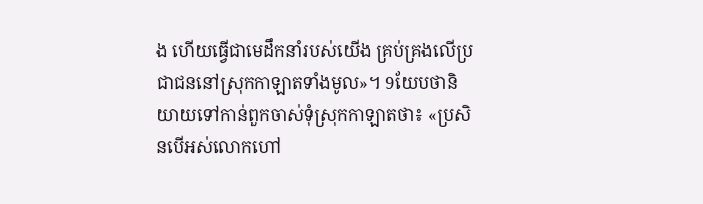ង ហើយធ្វើជាមេដឹកនាំរបស់យើង គ្រប់គ្រងលើប្រជាជននៅស្រុកកាឡាតទាំងមូល»។ 9យែបថានិយាយទៅកាន់ពួកចាស់ទុំស្រុកកាឡាតថា៖ «ប្រសិនបើអស់លោកហៅ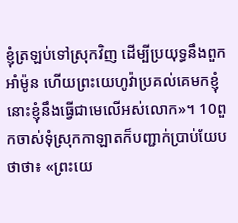ខ្ញុំត្រឡប់ទៅស្រុកវិញ ដើម្បីប្រយុទ្ធនឹងពួកអាំម៉ូន ហើយព្រះយេហូវ៉ាប្រគល់គេមកខ្ញុំ នោះខ្ញុំនឹងធ្វើជាមេលើអស់លោក»។ 10ពួកចាស់ទុំស្រុកកាឡាតក៏បញ្ជាក់ប្រាប់យែបថាថា៖ «ព្រះយេ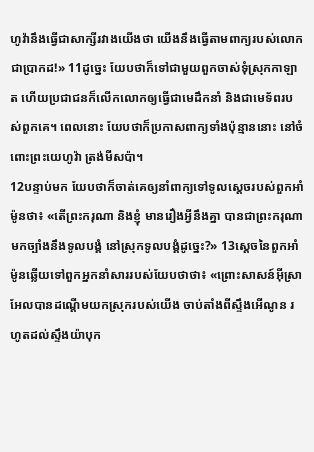ហូវ៉ានឹងធ្វើជាសាក្សីរវាងយើងថា យើងនឹងធ្វើតាមពាក្យរបស់លោកជាប្រាកដ!» 11ដូច្នេះ យែបថាក៏ទៅជាមួយពួកចាស់ទុំស្រុកកាឡាត ហើយប្រជាជនក៏លើកលោកឲ្យធ្វើជាមេដឹកនាំ និងជាមេទ័ពរបស់ពួកគេ។ ពេលនោះ យែបថាក៏ប្រកាសពាក្យទាំងប៉ុន្មាននោះ នៅចំពោះព្រះយេហូវ៉ា ត្រង់មីសប៉ា។
12បន្ទាប់មក យែបថាក៏ចាត់គេឲ្យនាំពាក្យទៅទូលស្តេចរបស់ពួកអាំម៉ូនថា៖ «តើព្រះករុណា និងខ្ញុំ មានរឿងអ្វីនឹងគ្នា បានជាព្រះករុណាមកច្បាំងនឹងទូលបង្គំ នៅស្រុកទូលបង្គំដូច្នេះ?» 13ស្តេចនៃពួកអាំម៉ូនឆ្លើយទៅពួកអ្នកនាំសាររបស់យែបថាថា៖ «ព្រោះសាសន៍អ៊ីស្រាអែលបានដណ្តើមយកស្រុករបស់យើង ចាប់តាំងពីស្ទឹងអើណូន រហូតដល់ស្ទឹងយ៉ាបុក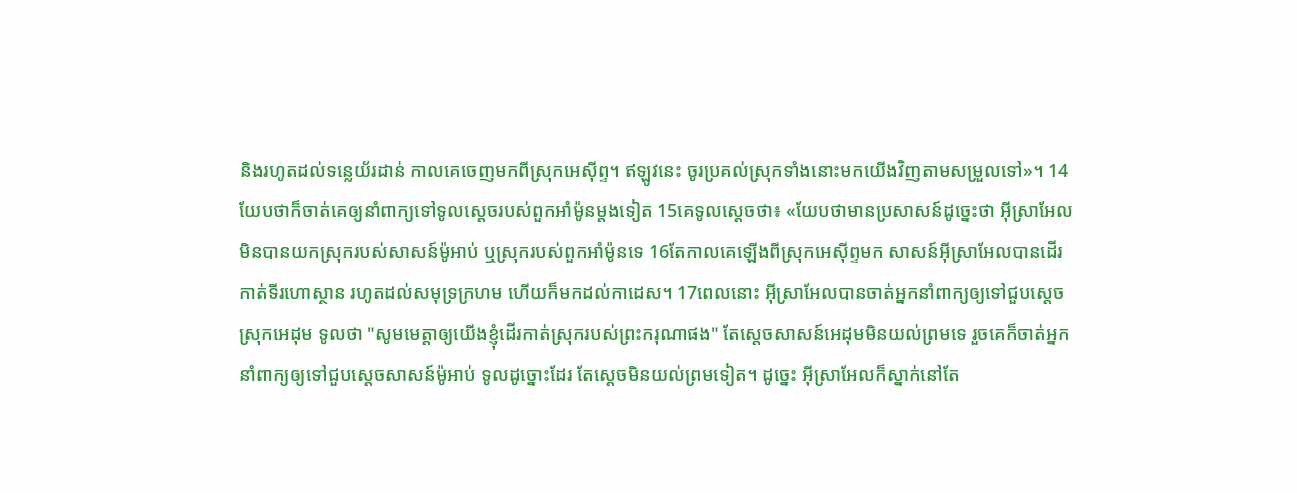និងរហូតដល់ទន្លេយ័រដាន់ កាលគេចេញមកពីស្រុកអេស៊ីព្ទ។ ឥឡូវនេះ ចូរប្រគល់ស្រុកទាំងនោះមកយើងវិញតាមសម្រួលទៅ»។ 14យែបថាក៏ចាត់គេឲ្យនាំពាក្យទៅទូលស្តេចរបស់ពួកអាំម៉ូនម្តងទៀត 15គេទូលស្ដេចថា៖ «យែបថាមានប្រសាសន៍ដូច្នេះថា អ៊ីស្រាអែលមិនបានយកស្រុករបស់សាសន៍ម៉ូអាប់ ឬស្រុករបស់ពួកអាំម៉ូនទេ 16តែកាលគេឡើងពីស្រុកអេស៊ីព្ទមក សាសន៍អ៊ីស្រាអែលបានដើរកាត់ទីរហោស្ថាន រហូតដល់សមុទ្រក្រហម ហើយក៏មកដល់កាដេស។ 17ពេលនោះ អ៊ីស្រាអែលបានចាត់អ្នកនាំពាក្យឲ្យទៅជួបស្តេចស្រុកអេដុម ទូលថា "សូមមេត្តាឲ្យយើងខ្ញុំដើរកាត់ស្រុករបស់ព្រះករុណាផង" តែស្តេចសាសន៍អេដុមមិនយល់ព្រមទេ រួចគេក៏ចាត់អ្នកនាំពាក្យឲ្យទៅជួបស្តេចសាសន៍ម៉ូអាប់ ទូលដូច្នោះដែរ តែស្ដេចមិនយល់ព្រមទៀត។ ដូច្នេះ អ៊ីស្រាអែលក៏ស្នាក់នៅតែ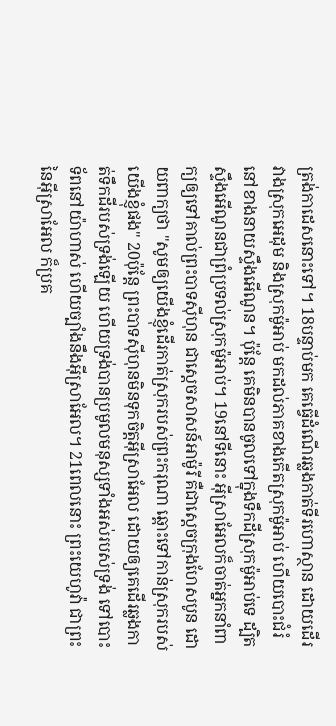ត្រង់កាដេសនោះទៅ។ 18បន្ទាប់មក គេធ្វើដំណើរឆ្លងកាត់ទីរហោស្ថាន ដោយដើរវាងស្រុកអេដុម និងស្រុកម៉ូអាប់ មកដល់ភាគខាងកើតស្រុកម៉ូអាប់ ហើយបោះជំរំនៅខាងនាយស្ទឹងអើណូន។ ប៉ុន្ដែ គេមិនបានចូលទៅក្នុងទឹកដីស្រុកម៉ូអាប់ទេ ដ្បិតស្ទឹងអើណូនជាព្រំប្រទល់ស្រុកម៉ូអាប់។ 19នៅទីនោះ អ៊ីស្រាអែលក៏ចាត់អ្នកនាំពាក្យឲ្យទៅគាល់ព្រះបាទស៊ីហុន ជាស្តេចសាសន៍អាម៉ូរី គឺជាស្តេចក្រុងហែសបូន ដោយពាក្យថា "សូមឲ្យយើងខ្ញុំដើរកាត់ស្រុករបស់ព្រះករុណា ឆ្ពោះទៅកាន់ស្រុករបស់យើងខ្ញុំផង" 20ប៉ុន្ដែ ព្រះបាទស៊ីហុនមិនទុកចិត្តអ៊ីស្រាអែល ដោយឲ្យគេដើរឆ្លងកាត់ទឹកដីរបស់ទ្រង់ឡើយ ហើយទ្រង់បានប្រមូលមនុស្សទាំងអស់របស់ទ្រង់ ទៅបោះទ័ពនៅយ៉ាហាស់ ហើយច្បាំងនឹងអ៊ីស្រាអែល។ 21ពេលនោះ ព្រះយេហូវ៉ា ជាព្រះនៃអ៊ីស្រាអែល ក៏ប្រគ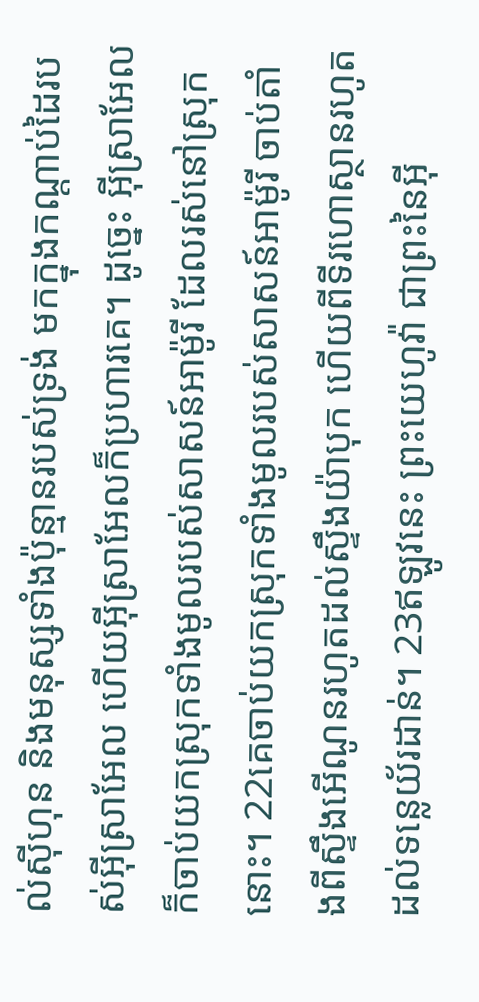ល់ស៊ីហុន និងមនុស្សទាំងប៉ុន្មានរបស់ទ្រង់ មកក្នុងកណ្ដាប់ដៃរបស់អ៊ីស្រាអែល ហើយអ៊ីស្រាអែលក៏ប្រហារគេ។ ដូច្នេះ អ៊ីស្រាអែលក៏ចាប់យកស្រុកទាំងមូលរបស់សាសន៍អាម៉ូរី ដែលរស់នៅស្រុកនោះ។ 22គេចាប់យកស្រុកទាំងមូលរបស់សាសន៍អាម៉ូរី ចាប់តាំងពីស្ទឹងអើណូនរហូតដល់ស្ទឹងយ៉ាបុក ហើយពីទីរហោស្ថានរហូតដល់ទន្លេយ័រដាន់។ 23ឥឡូវនេះ ព្រះយេហូវ៉ា ជាព្រះនៃអ៊ី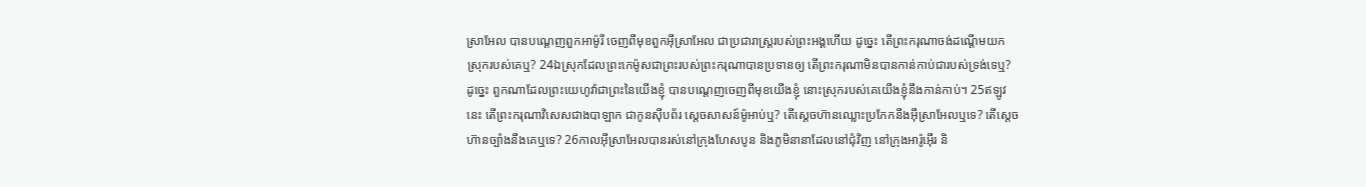ស្រាអែល បានបណ្តេញពួកអាម៉ូរី ចេញពីមុខពួកអ៊ីស្រាអែល ជាប្រជារាស្ត្ររបស់ព្រះអង្គហើយ ដូច្នេះ តើព្រះករុណាចង់ដណ្ដើមយកស្រុករបស់គេឬ? 24ឯស្រុកដែលព្រះកេម៉ូសជាព្រះរបស់ព្រះករុណាបានប្រទានឲ្យ តើព្រះករុណាមិនបានកាន់កាប់ជារបស់ទ្រង់ទេឬ? ដូច្នេះ ពួកណាដែលព្រះយេហូវ៉ាជាព្រះនៃយើងខ្ញុំ បានបណ្តេញចេញពីមុខយើងខ្ញុំ នោះស្រុករបស់គេយើងខ្ញុំនឹងកាន់កាប់។ 25ឥឡូវនេះ តើព្រះករុណាវិសេសជាងបាឡាក ជាកូនស៊ីបព័រ ស្តេចសាសន៍ម៉ូអាប់ឬ? តើស្តេចហ៊ានឈ្លោះប្រកែកនឹងអ៊ីស្រាអែលឬទេ? តើស្ដេចហ៊ានច្បាំងនឹងគេឬទេ? 26កាលអ៊ីស្រាអែលបានរស់នៅក្រុងហែសបូន និងភូមិនានាដែលនៅជុំវិញ នៅក្រុងអារ៉ូអ៊ើរ និ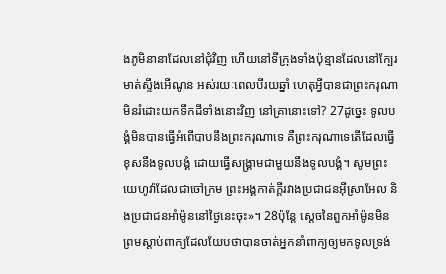ងភូមិនានាដែលនៅជុំវិញ ហើយនៅទីក្រុងទាំងប៉ុន្មានដែលនៅក្បែរមាត់ស្ទឹងអើណូន អស់រយៈពេលបីរយឆ្នាំ ហេតុអ្វីបានជាព្រះករុណាមិនរំដោះយកទឹកដីទាំងនោះវិញ នៅគ្រានោះទៅ? 27ដូច្នេះ ទូលបង្គំមិនបានធ្វើអំពើបាបនឹងព្រះករុណាទេ គឺព្រះករុណាទេតើដែលធ្វើខុសនឹងទូលបង្គំ ដោយធ្វើសង្គ្រាមជាមួយនឹងទូលបង្គំ។ សូមព្រះយេហូវ៉ាដែលជាចៅក្រម ព្រះអង្គកាត់ក្ដីរវាងប្រជាជនអ៊ីស្រាអែល និងប្រជាជនអាំម៉ូននៅថ្ងៃនេះចុះ»។ 28ប៉ុន្តែ ស្តេចនៃពួកអាំម៉ូនមិនព្រមស្តាប់ពាក្យដែលយែបថាបានចាត់អ្នកនាំពាក្យឲ្យមកទូលទ្រង់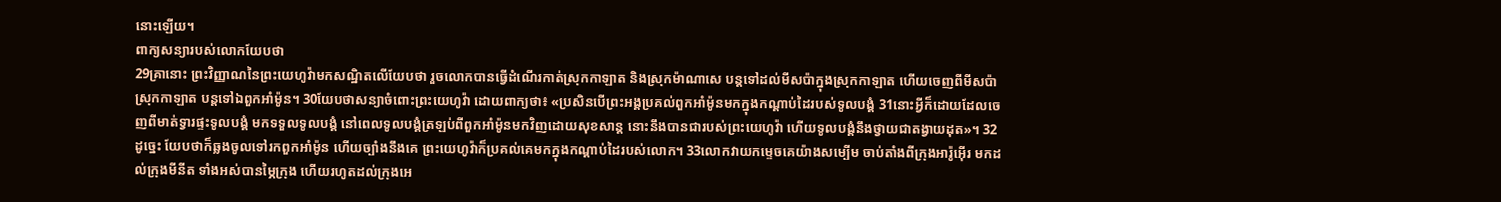នោះឡើយ។
ពាក្យសន្យារបស់លោកយែបថា
29គ្រានោះ ព្រះវិញ្ញាណនៃព្រះយេហូវ៉ាមកសណ្ឋិតលើយែបថា រួចលោកបានធ្វើដំណើរកាត់ស្រុកកាឡាត និងស្រុកម៉ាណាសេ បន្តទៅដល់មីសប៉ាក្នុងស្រុកកាឡាត ហើយចេញពីមីសប៉ាស្រុកកាឡាត បន្តទៅឯពួកអាំម៉ូន។ 30យែបថាសន្យាចំពោះព្រះយេហូវ៉ា ដោយពាក្យថា៖ «ប្រសិនបើព្រះអង្គប្រគល់ពួកអាំម៉ូនមកក្នុងកណ្ដាប់ដៃរបស់ទូលបង្គំ 31នោះអ្វីក៏ដោយដែលចេញពីមាត់ទ្វារផ្ទះទូលបង្គំ មកទទួលទូលបង្គំ នៅពេលទូលបង្គំត្រឡប់ពីពួកអាំម៉ូនមកវិញដោយសុខសាន្ត នោះនឹងបានជារបស់ព្រះយេហូវ៉ា ហើយទូលបង្គំនឹងថ្វាយជាតង្វាយដុត»។ 32ដូច្នេះ យែបថាក៏ឆ្លងចូលទៅរកពួកអាំម៉ូន ហើយច្បាំងនឹងគេ ព្រះយេហូវ៉ាក៏ប្រគល់គេមកក្នុងកណ្ដាប់ដៃរបស់លោក។ 33លោកវាយកម្ទេចគេយ៉ាងសម្បើម ចាប់តាំងពីក្រុងអារ៉ូអ៊ើរ មកដល់ក្រុងមីនីត ទាំងអស់បានម្ភៃក្រុង ហើយរហូតដល់ក្រុងអេ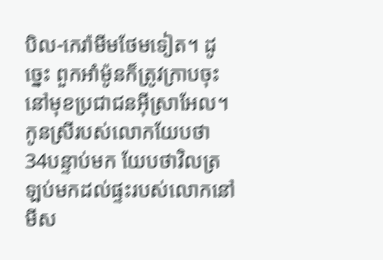បិល-កេរ៉ាមីមថែមទៀត។ ដូច្នេះ ពួកអាំម៉ូនក៏ត្រូវក្រាបចុះ នៅមុខប្រជាជនអ៊ីស្រាអែល។
កូនស្រីរបស់លោកយែបថា
34បន្ទាប់មក យែបថាវិលត្រឡប់មកដល់ផ្ទះរបស់លោកនៅមីស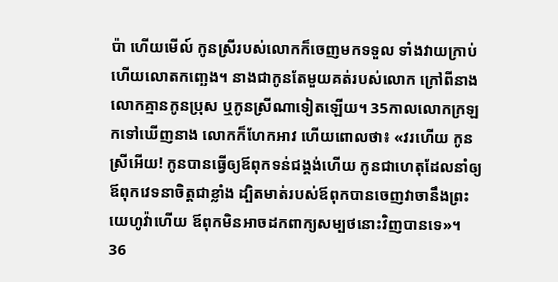ប៉ា ហើយមើល៍ កូនស្រីរបស់លោកក៏ចេញមកទទួល ទាំងវាយក្រាប់ ហើយលោតកញ្ឆេង។ នាងជាកូនតែមួយគត់របស់លោក ក្រៅពីនាង លោកគ្មានកូនប្រុស ឬកូនស្រីណាទៀតឡើយ។ 35កាលលោកក្រឡកទៅឃើញនាង លោកក៏ហែកអាវ ហើយពោលថា៖ «វរហើយ កូនស្រីអើយ! កូនបានធ្វើឲ្យឪពុកទន់ជង្គង់ហើយ កូនជាហេតុដែលនាំឲ្យឪពុកវេទនាចិត្តជាខ្លាំង ដ្បិតមាត់របស់ឪពុកបានចេញវាចានឹងព្រះយេហូវ៉ាហើយ ឪពុកមិនអាចដកពាក្យសម្បថនោះវិញបានទេ»។ 36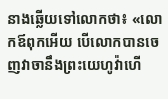នាងឆ្លើយទៅលោកថា៖ «លោកឪពុកអើយ បើលោកបានចេញវាចានឹងព្រះយេហូវ៉ាហើ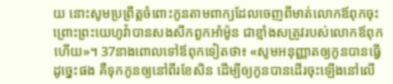យ នោះសូមប្រព្រឹត្តចំពោះកូនតាមពាក្យដែលចេញពីមាត់លោកឪពុកចុះ ព្រោះព្រះយេហូវ៉ាបានសងសឹកពួកអាំម៉ូន ជាខ្មាំងសត្រូវរបស់លោកឪពុកហើយ»។ 37នាងពោលទៅឪពុកទៀតថា៖ «សូមអនុញ្ញាតឲ្យកូនបានធ្វើដូច្នេះផង គឺទុកកូនឲ្យនៅពីរខែសិន ដើម្បីឲ្យកូនបានដើរចុះឡើងនៅលើ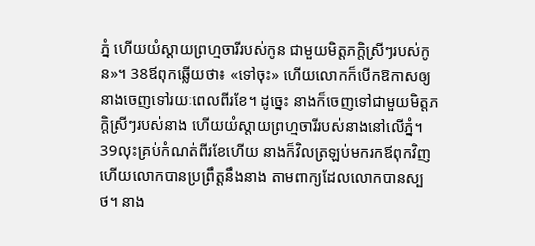ភ្នំ ហើយយំស្តាយព្រហ្មចារីរបស់កូន ជាមួយមិត្តភក្ដិស្រីៗរបស់កូន»។ 38ឪពុកឆ្លើយថា៖ «ទៅចុះ» ហើយលោកក៏បើកឱកាសឲ្យនាងចេញទៅរយៈពេលពីរខែ។ ដូច្នេះ នាងក៏ចេញទៅជាមួយមិត្តភក្ដិស្រីៗរបស់នាង ហើយយំស្តាយព្រហ្មចារីរបស់នាងនៅលើភ្នំ។ 39លុះគ្រប់កំណត់ពីរខែហើយ នាងក៏វិលត្រឡប់មករកឪពុកវិញ ហើយលោកបានប្រព្រឹត្តនឹងនាង តាមពាក្យដែលលោកបានស្បថ។ នាង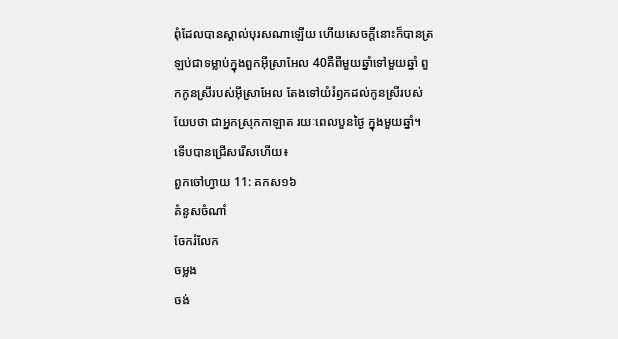ពុំដែលបានស្គាល់បុរសណាឡើយ ហើយសេចក្ដីនោះក៏បានត្រឡប់ជាទម្លាប់ក្នុងពួកអ៊ីស្រាអែល 40គឺពីមួយឆ្នាំទៅមួយឆ្នាំ ពួកកូនស្រីរបស់អ៊ីស្រាអែល តែងទៅយំរំឭកដល់កូនស្រីរបស់យែបថា ជាអ្នកស្រុកកាឡាត រយៈពេលបួនថ្ងៃ ក្នុងមួយឆ្នាំ។
ទើបបានជ្រើសរើសហើយ៖
ពួកចៅហ្វាយ 11: គកស១៦
គំនូសចំណាំ
ចែករំលែក
ចម្លង
ចង់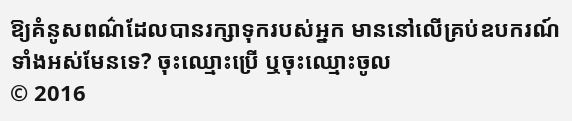ឱ្យគំនូសពណ៌ដែលបានរក្សាទុករបស់អ្នក មាននៅលើគ្រប់ឧបករណ៍ទាំងអស់មែនទេ? ចុះឈ្មោះប្រើ ឬចុះឈ្មោះចូល
© 2016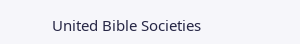United Bible Societies